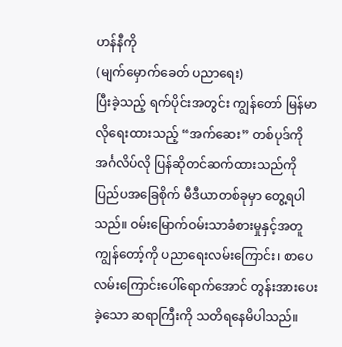ဟန်နီကို
(မျက်မှောက်ခေတ် ပညာရေး)
ပြီးခဲ့သည့် ရက်ပိုင်းအတွင်း ကျွန်တော် မြန်မာလိုရေးထားသည့် “အက်ဆေး” တစ်ပုဒ်ကို အင်္ဂလိပ်လို ပြန်ဆိုတင်ဆက်ထားသည်ကို ပြည်ပအခြေစိုက် မီဒီယာတစ်ခုမှာ တွေ့ရပါသည်။ ဝမ်းမြောက်ဝမ်းသာခံစားမှုနှင့်အတူ ကျွန်တော့်ကို ပညာရေးလမ်းကြောင်း၊ စာပေလမ်းကြောင်းပေါ်ရောက်အောင် တွန်းအားပေးခဲ့သော ဆရာကြီးကို သတိရနေမိပါသည်။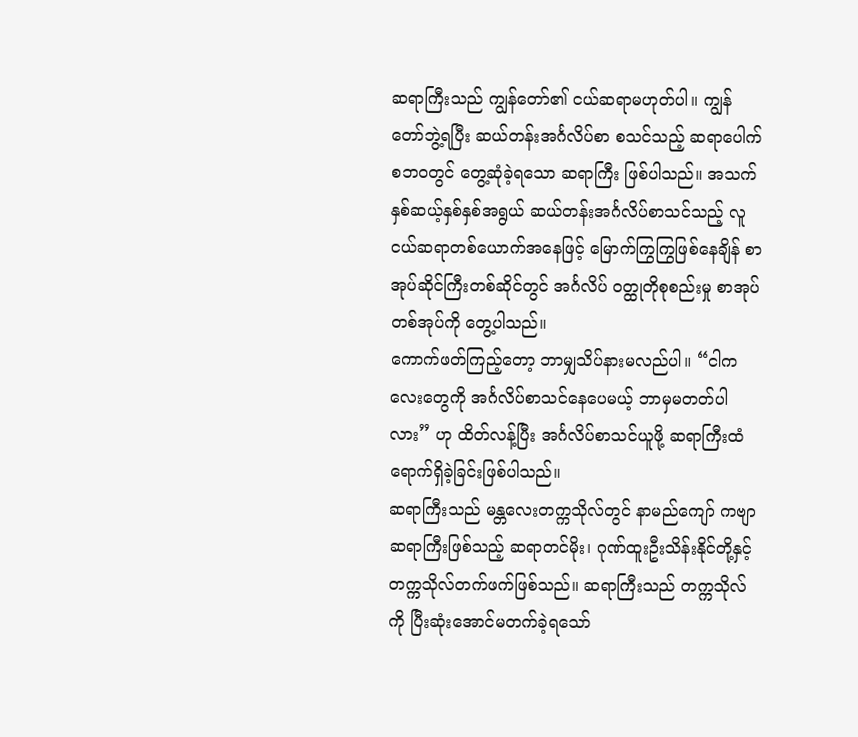ဆရာကြီးသည် ကျွန်တော်၏ ငယ်ဆရာမဟုတ်ပါ။ ကျွန်တော်ဘွဲ့ရပြီး ဆယ်တန်းအင်္ဂလိပ်စာ စသင်သည့် ဆရာပေါက်စဘဝတွင် တွေ့ဆုံခဲ့ရသော ဆရာကြီး ဖြစ်ပါသည်။ အသက်နှစ်ဆယ့်နှစ်နှစ်အရွယ် ဆယ်တန်းအင်္ဂလိပ်စာသင်သည့် လူငယ်ဆရာတစ်ယောက်အနေဖြင့် မြောက်ကြွကြွဖြစ်နေချိန် စာအုပ်ဆိုင်ကြီးတစ်ဆိုင်တွင် အင်္ဂလိပ် ဝတ္ထုတိုစုစည်းမှု စာအုပ်တစ်အုပ်ကို တွေ့ပါသည်။
ကောက်ဖတ်ကြည့်တော့ ဘာမျှသိပ်နားမလည်ပါ။ “ငါကလေးတွေကို အင်္ဂလိပ်စာသင်နေပေမယ့် ဘာမှမတတ်ပါလား” ဟု ထိတ်လန့်ပြီး အင်္ဂလိပ်စာသင်ယူဖို့ ဆရာကြီးထံ ရောက်ရှိခဲ့ခြင်းဖြစ်ပါသည်။
ဆရာကြီးသည် မန္တလေးတက္ကသိုလ်တွင် နာမည်ကျော် ကဗျာဆရာကြီးဖြစ်သည့် ဆရာတင်မိုး၊ ဂုဏ်ထူးဦးသိန်းနိုင်တို့နှင့် တက္ကသိုလ်တက်ဖက်ဖြစ်သည်။ ဆရာကြီးသည် တက္ကသိုလ်ကို ပြီးဆုံးအောင်မတက်ခဲ့ရသော်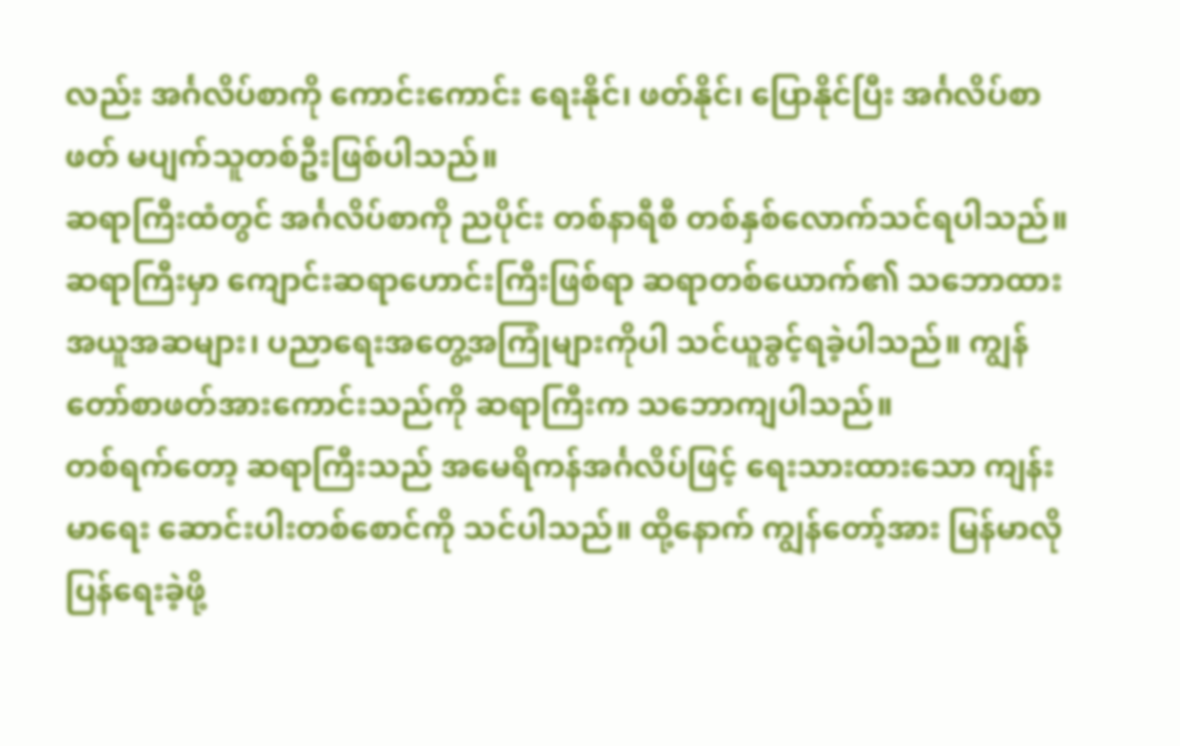လည်း အင်္ဂလိပ်စာကို ကောင်းကောင်း ရေးနိုင်၊ ဖတ်နိုင်၊ ပြောနိုင်ပြီး အင်္ဂလိပ်စာဖတ် မပျက်သူတစ်ဦးဖြစ်ပါသည်။
ဆရာကြီးထံတွင် အင်္ဂလိပ်စာကို ညပိုင်း တစ်နာရီစီ တစ်နှစ်လောက်သင်ရပါသည်။ ဆရာကြီးမှာ ကျောင်းဆရာဟောင်းကြီးဖြစ်ရာ ဆရာတစ်ယောက်၏ သဘောထားအယူအဆများ၊ ပညာရေးအတွေ့အကြုံများကိုပါ သင်ယူခွင့်ရခဲ့ပါသည်။ ကျွန်တော်စာဖတ်အားကောင်းသည်ကို ဆရာကြီးက သဘောကျပါသည်။
တစ်ရက်တော့ ဆရာကြီးသည် အမေရိကန်အင်္ဂလိပ်ဖြင့် ရေးသားထားသော ကျန်းမာရေး ဆောင်းပါးတစ်စောင်ကို သင်ပါသည်။ ထို့နောက် ကျွန်တော့်အား မြန်မာလိုပြန်ရေးခဲ့ဖို့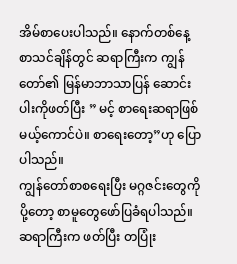အိမ်စာပေးပါသည်။ နောက်တစ်နေ့ စာသင်ချိန်တွင် ဆရာကြီးက ကျွန်တော်၏ မြန်မာဘာသာပြန် ဆောင်းပါးကိုဖတ်ပြီး ” မင့် စာရေးဆရာဖြစ်မယ့်ကောင်ပဲ။ စာရေးတော့”ဟု ပြောပါသည်။
ကျွန်တော်စာစရေးပြီး မဂ္ဂဇင်းတွေကိုပို့တော့ စာမူတွေဖော်ပြခံရပါသည်။ ဆရာကြီးက ဖတ်ပြီး တပြုံး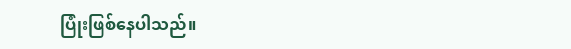ပြုံးဖြစ်နေပါသည်။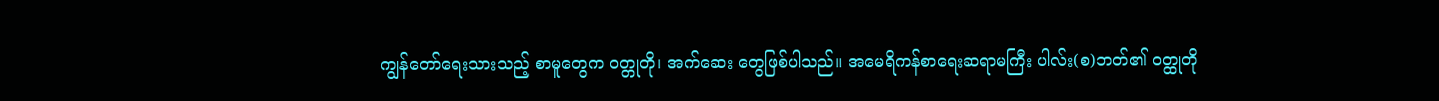ကျွန်တော်ရေးသားသည့် စာမူတွေက ဝတ္တုတို၊ အက်ဆေး တွေဖြစ်ပါသည်။ အမေရိကန်စာရေးဆရာမကြီး ပါလ်း(စ)ဘတ်၏ ဝတ္ထုတို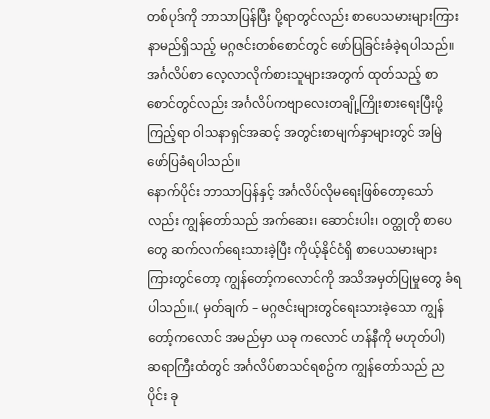တစ်ပုဒ်ကို ဘာသာပြန်ပြီး ပို့ရာတွင်လည်း စာပေသမားများကြား နာမည်ရှိသည့် မဂ္ဂဇင်းတစ်စောင်တွင် ဖော်ပြခြင်းခံခဲ့ရပါသည်။ အင်္ဂလိပ်စာ လေ့လာလိုက်စားသူများအတွက် ထုတ်သည့် စာစောင်တွင်လည်း အင်္ဂလိပ်ကဗျာလေးတချို့ကြိုးစားရေးပြီးပို့ကြည့်ရာ ဝါသနာရှင်အဆင့် အတွင်းစာမျက်နှာများတွင် အမြဲဖော်ပြခံရပါသည်။
နောက်ပိုင်း ဘာသာပြန်နှင့် အင်္ဂလိပ်လိုမရေးဖြစ်တော့သော်လည်း ကျွန်တော်သည် အက်ဆေး၊ ဆောင်းပါး၊ ဝတ္ထုတို စာပေတွေ ဆက်လက်ရေးသားခဲ့ပြီး ကိုယ့်နိုင်ငံရှိ စာပေသမားများကြားတွင်တော့ ကျွန်တော့်ကလောင်ကို အသိအမှတ်ပြုမှုတွေ ခံရပါသည်။.( မှတ်ချက် – မဂ္ဂဇင်းများတွင်ရေးသားခဲ့သော ကျွန်တော့်ကလောင် အမည်မှာ ယခု ကလောင် ဟန်နီကို မဟုတ်ပါ)
ဆရာကြီးထံတွင် အင်္ဂလိပ်စာသင်ရစဥ်က ကျွန်တော်သည် ညပိုင်း ခု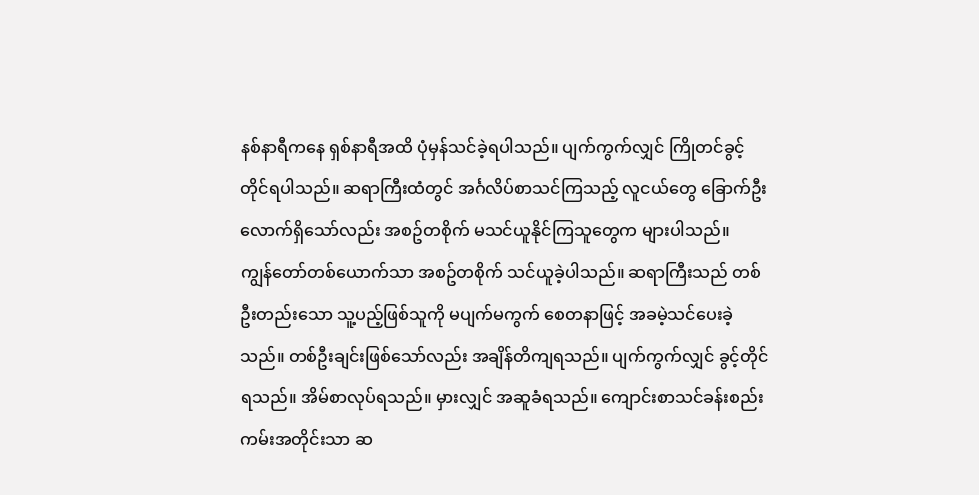နစ်နာရီကနေ ရှစ်နာရီအထိ ပုံမှန်သင်ခဲ့ရပါသည်။ ပျက်ကွက်လျှင် ကြိုတင်ခွင့်တိုင်ရပါသည်။ ဆရာကြီးထံတွင် အင်္ဂလိပ်စာသင်ကြသည့် လူငယ်တွေ ခြောက်ဦးလောက်ရှိသော်လည်း အစဥ်တစိုက် မသင်ယူနိုင်ကြသူတွေက များပါသည်။
ကျွန်တော်တစ်ယောက်သာ အစဥ်တစိုက် သင်ယူခဲ့ပါသည်။ ဆရာကြီးသည် တစ်ဦးတည်းသော သူ့ပည့်ဖြစ်သူကို မပျက်မကွက် စေတနာဖြင့် အခမဲ့သင်ပေးခဲ့သည်။ တစ်ဦးချင်းဖြစ်သော်လည်း အချိန်တိကျရသည်။ ပျက်ကွက်လျှင် ခွင့်တိုင်ရသည်။ အိမ်စာလုပ်ရသည်။ မှားလျှင် အဆူခံရသည်။ ကျောင်းစာသင်ခန်းစည်းကမ်းအတိုင်းသာ ဆ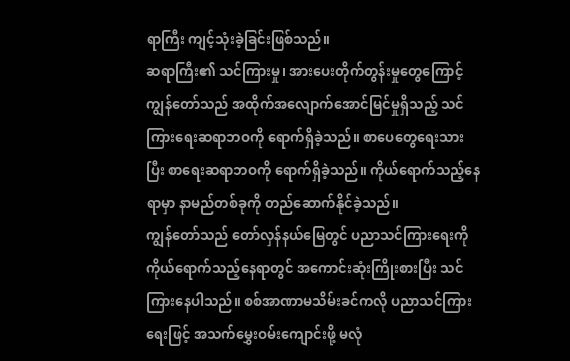ရာကြီး ကျင့်သုံးခဲ့ခြင်းဖြစ်သည်။
ဆရာကြီး၏ သင်ကြားမှု၊ အားပေးတိုက်တွန်းမှုတွေကြောင့် ကျွန်တော်သည် အထိုက်အလျောက်အောင်မြင်မှုရှိသည့် သင်ကြားရေးဆရာဘဝကို ရောက်ရှိခဲ့သည်။ စာပေတွေရေးသားပြီး စာရေးဆရာဘဝကို ရောက်ရှိခဲ့သည်။ ကိုယ်ရောက်သည့်နေရာမှာ နာမည်တစ်ခုကို တည်ဆောက်နိုင်ခဲ့သည်။
ကျွန်တော်သည် တော်လှန်နယ်မြေတွင် ပညာသင်ကြားရေးကို ကိုယ်ရောက်သည့်နေရာတွင် အကောင်းဆုံးကြိုးစားပြီး သင်ကြားနေပါသည်။ စစ်အာဏာမသိမ်းခင်ကလို ပညာသင်ကြားရေးဖြင့် အသက်မွှေးဝမ်းကျောင်းဖို့ မလုံ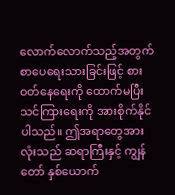လောက်လောက်သည့်အတွက် စာပေရေးသားခြင်းဖြင့် စားဝတ်နေရေးကို ထောက်မပြီး သင်ကြားရေးကို အားစိုက်နိုင်ပါသည်။ ဤအရာတွေအားလုံးသည် ဆရာကြီးနှင့် ကျွန်တော် နှစ်ယောက်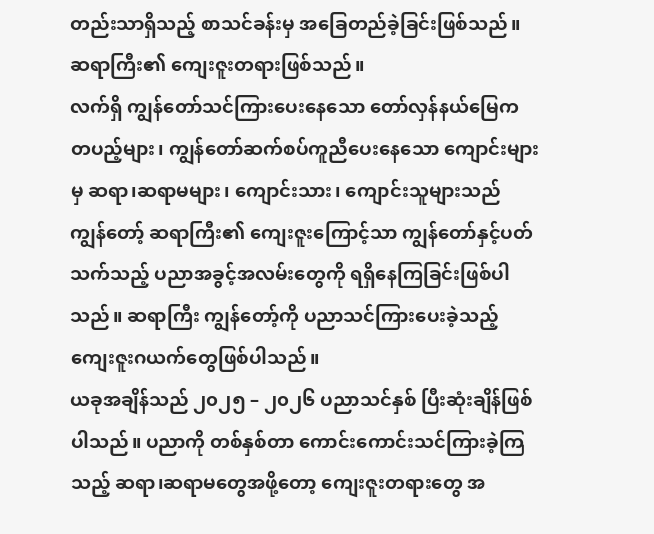တည်းသာရှိသည့် စာသင်ခန်းမှ အခြေတည်ခဲ့ခြင်းဖြစ်သည်။ ဆရာကြီး၏ ကျေးဇူးတရားဖြစ်သည်။
လက်ရှိ ကျွန်တော်သင်ကြားပေးနေသော တော်လှန်နယ်မြေက တပည့်များ၊ ကျွန်တော်ဆက်စပ်ကူညီပေးနေသော ကျောင်းများမှ ဆရာ၊ဆရာမများ၊ ကျောင်းသား၊ ကျောင်းသူများသည် ကျွန်တော့် ဆရာကြီး၏ ကျေးဇူးကြောင့်သာ ကျွန်တော်နှင့်ပတ်သက်သည့် ပညာအခွင့်အလမ်းတွေကို ရရှိနေကြခြင်းဖြစ်ပါသည်။ ဆရာကြီး ကျွန်တော့်ကို ပညာသင်ကြားပေးခဲ့သည့် ကျေးဇူးဂယက်တွေဖြစ်ပါသည်။
ယခုအချိန်သည် ၂၀၂၅ – ၂၀၂၆ ပညာသင်နှစ် ပြီးဆုံးချိန်ဖြစ်ပါသည်။ ပညာကို တစ်နှစ်တာ ကောင်းကောင်းသင်ကြားခဲ့ကြသည့် ဆရာ၊ဆရာမတွေအဖို့တော့ ကျေးဇူးတရားတွေ အ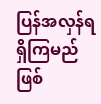ပြန်အလှန်ရရှိကြမည်ဖြစ်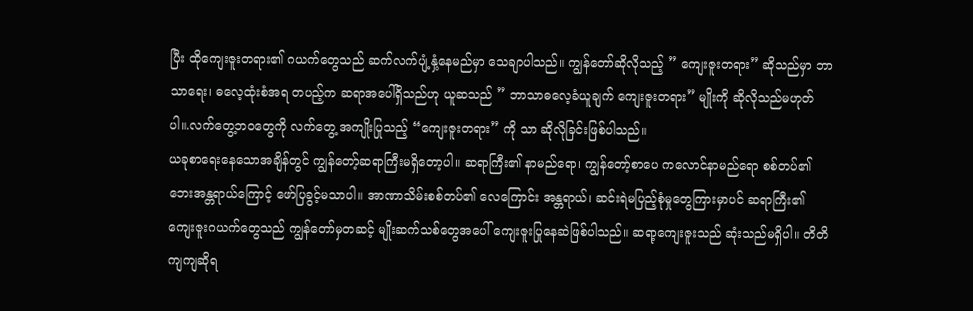ပြီး ထိုကျေးဇူးတရား၏ ဂယက်တွေသည် ဆက်လက်ပျံ့နှံ့နေမည်မှာ သေချာပါသည်။ ကျွန်တော်ဆိုလိုသည့် ” ကျေးဇူးတရား” ဆိုသည်မှာ ဘာသာရေး၊ ဓလေ့ထုံးစံအရ တပည့်က ဆရာအပေါ်ရှိသည်ဟု ယူဆသည် ” ဘာသာဓလေ့ခံယူချက် ကျေးဇူးတရား” မျိုးကို ဆိုလိုသည်မဟုတ်ပါ။.လက်တွေ့ဘဝတွေကို လက်တွေ့ အကျိုးပြုသည့် “ကျေးဇူးတရား” ကို သာ ဆိုလိုခြင်းဖြစ်ပါသည်။
ယခုစာရေးနေသောအချိန်တွင် ကျွန်တော့်ဆရာကြီးမရှိတော့ပါ။ ဆရာကြီး၏ နာမည်ရော၊ ကျွန်တော့်စာပေ ကလောင်နာမည်ရော စစ်တပ်၏ ဘေးအန္တရာယ်ကြောင့် ဖော်ပြခွင့်မသာပါ။ အာဏာသိမ်းစစ်တပ်၏ လေကြောင်း အန္တရာယ်၊ ဆင်းရဲမပြည့်စုံမှုတွေကြားမှာပင် ဆရာကြီး၏ ကျေးဇူးဂယက်တွေသည် ကျွန်တော်မှတဆင့် မျိုးဆက်သစ်တွေအပေါ် ကျေးဇူးပြုနေဆဲဖြစ်ပါသည်။ ဆရာ့ကျေးဇူးသည် ဆုံးသည်မရှိပါ။ တိတိကျကျဆိုရ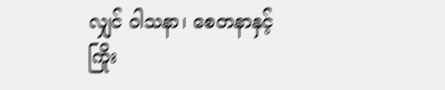လျှင် ဝါသနာ၊ စေတနာနှင့် ကြိုး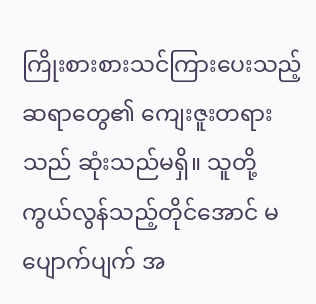ကြိုးစားစားသင်ကြားပေးသည့် ဆရာတွေ၏ ကျေးဇူးတရားသည် ဆုံးသည်မရှိ။ သူတို့ကွယ်လွန်သည့်တိုင်အောင် မပျောက်ပျက် အ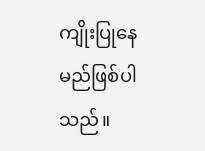ကျိုးပြုနေမည်ဖြစ်ပါသည်။